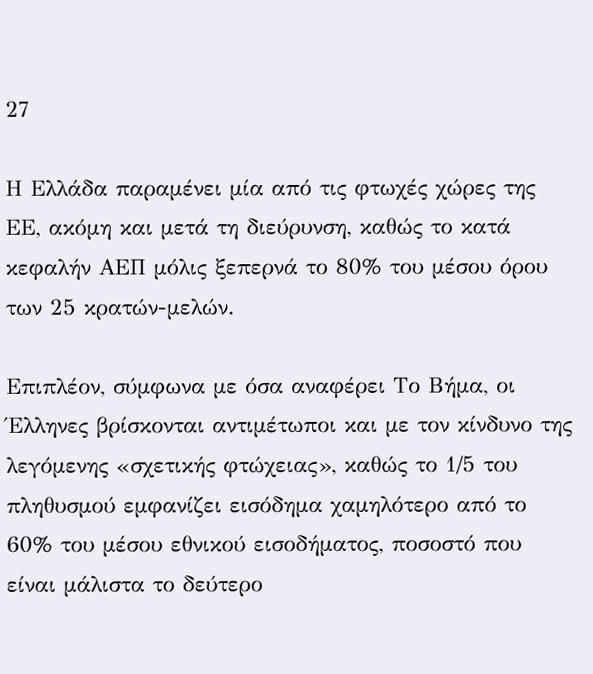27

Η Ελλάδα παραμένει μία από τις φτωχές χώρες της ΕΕ, ακόμη και μετά τη διεύρυνση, καθώς το κατά κεφαλήν ΑΕΠ μόλις ξεπερνά το 80% του μέσου όρου των 25 κρατών-μελών.

Επιπλέον, σύμφωνα με όσα αναφέρει Το Βήμα, οι Έλληνες βρίσκονται αντιμέτωποι και με τον κίνδυνο της λεγόμενης «σχετικής φτώχειας», καθώς το 1/5 του πληθυσμού εμφανίζει εισόδημα χαμηλότερο από το 60% του μέσου εθνικού εισοδήματος, ποσοστό που είναι μάλιστα το δεύτερο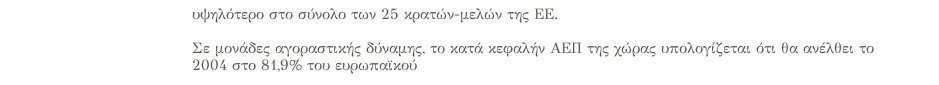υψηλότερο στο σύνολο των 25 κρατών-μελών της ΕΕ.

Σε μονάδες αγοραστικής δύναμης, το κατά κεφαλήν ΑΕΠ της χώρας υπολογίζεται ότι θα ανέλθει το 2004 στο 81,9% του ευρωπαϊκού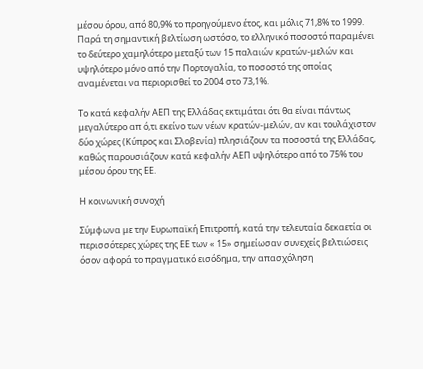μέσου όρου, από 80,9% το προηγούμενο έτος, και μόλις 71,8% το 1999. Παρά τη σημαντική βελτίωση ωστόσο, το ελληνικό ποσοστό παραμένει το δεύτερο χαμηλότερο μεταξύ των 15 παλαιών κρατών-μελών και υψηλότερο μόνο από την Πορτογαλία, το ποσοστό της οποίας αναμένεται να περιορισθεί το 2004 στο 73,1%.

Το κατά κεφαλήν ΑΕΠ της Ελλάδας εκτιμάται ότι θα είναι πάντως μεγαλύτερο απ ό,τι εκείνο των νέων κρατών-μελών, αν και τουλάχιστον δύο χώρες (Κύπρος και Σλοβενία) πλησιάζουν τα ποσοστά της Ελλάδας, καθώς παρουσιάζουν κατά κεφαλήν ΑΕΠ υψηλότερο από το 75% του μέσου όρου της ΕΕ.

Η κοινωνική συνοχή

Σύμφωνα με την Ευρωπαϊκή Επιτροπή, κατά την τελευταία δεκαετία οι περισσότερες χώρες της ΕΕ των « 15» σημείωσαν συνεχείς βελτιώσεις όσον αφορά το πραγματικό εισόδημα, την απασχόληση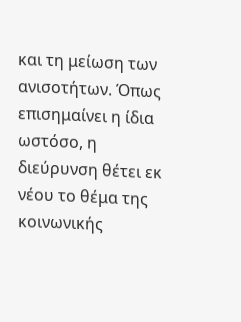και τη μείωση των ανισοτήτων. Όπως επισημαίνει η ίδια ωστόσο, η διεύρυνση θέτει εκ νέου το θέμα της κοινωνικής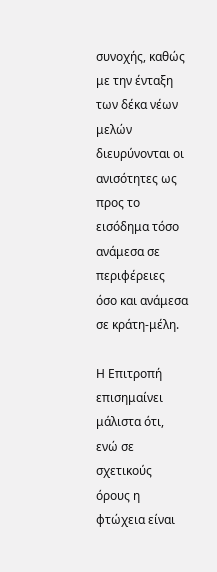συνοχής, καθώς με την ένταξη των δέκα νέων μελών διευρύνονται οι ανισότητες ως προς το εισόδημα τόσο ανάμεσα σε περιφέρειες όσο και ανάμεσα σε κράτη-μέλη.

Η Επιτροπή επισημαίνει μάλιστα ότι, ενώ σε σχετικούς όρους η φτώχεια είναι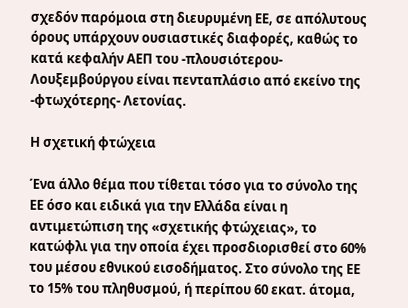σχεδόν παρόμοια στη διευρυμένη ΕΕ, σε απόλυτους όρους υπάρχουν ουσιαστικές διαφορές, καθώς το κατά κεφαλήν ΑΕΠ του -πλουσιότερου- Λουξεμβούργου είναι πενταπλάσιο από εκείνο της -φτωχότερης- Λετονίας.

Η σχετική φτώχεια

Ένα άλλο θέμα που τίθεται τόσο για το σύνολο της ΕΕ όσο και ειδικά για την Ελλάδα είναι η αντιμετώπιση της «σχετικής φτώχειας», το κατώφλι για την οποία έχει προσδιορισθεί στο 60% του μέσου εθνικού εισοδήματος. Στο σύνολο της ΕΕ το 15% του πληθυσμού, ή περίπου 60 εκατ. άτομα,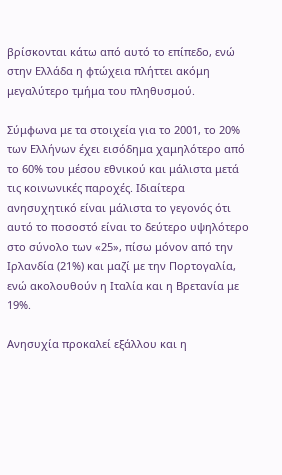βρίσκονται κάτω από αυτό το επίπεδο, ενώ στην Ελλάδα η φτώχεια πλήττει ακόμη μεγαλύτερο τμήμα του πληθυσμού.

Σύμφωνα με τα στοιχεία για το 2001, το 20% των Ελλήνων έχει εισόδημα χαμηλότερο από το 60% του μέσου εθνικού και μάλιστα μετά τις κοινωνικές παροχές. Ιδιαίτερα ανησυχητικό είναι μάλιστα το γεγονός ότι αυτό το ποσοστό είναι το δεύτερο υψηλότερο στο σύνολο των «25», πίσω μόνον από την Ιρλανδία (21%) και μαζί με την Πορτογαλία, ενώ ακολουθούν η Ιταλία και η Βρετανία με 19%.

Ανησυχία προκαλεί εξάλλου και η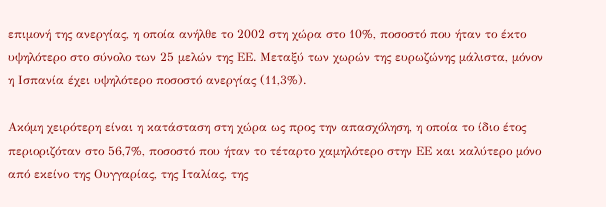επιμονή της ανεργίας, η οποία ανήλθε το 2002 στη χώρα στο 10%, ποσοστό που ήταν το έκτο υψηλότερο στο σύνολο των 25 μελών της ΕΕ. Μεταξύ των χωρών της ευρωζώνης μάλιστα, μόνον η Ισπανία έχει υψηλότερο ποσοστό ανεργίας (11,3%).

Ακόμη χειρότερη είναι η κατάσταση στη χώρα ως προς την απασχόληση, η οποία το ίδιο έτος περιοριζόταν στο 56,7%, ποσοστό που ήταν το τέταρτο χαμηλότερο στην ΕΕ και καλύτερο μόνο από εκείνο της Oυγγαρίας, της Ιταλίας, της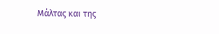Μάλτας και της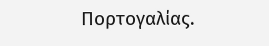Πορτογαλίας.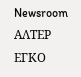Newsroom ΑΛΤΕΡ ΕΓΚΟ